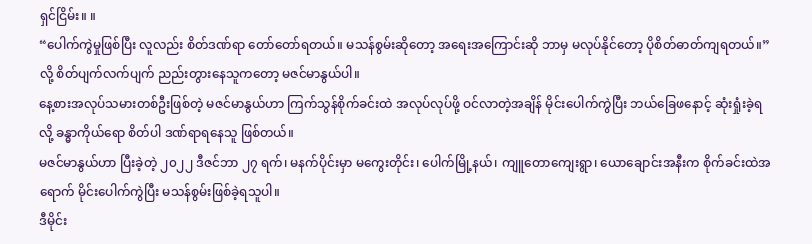ရှင်ငြိမ်း။ ။
“ပေါက်ကွဲမှုဖြစ်ပြီး လူလည်း စိတ်ဒဏ်ရာ တော်တော်ရတယ်။ မသန်စွမ်းဆိုတော့ အရေးအကြောင်းဆို ဘာမှ မလုပ်နိုင်တော့ ပိုစိတ်ဓာတ်ကျရတယ်။”လို့ စိတ်ပျက်လက်ပျက် ညည်းတွားနေသူကတော့ မဇင်မာနွယ်ပါ။
နေ့စားအလုပ်သမားတစ်ဦးဖြစ်တဲ့ မဇင်မာနွယ်ဟာ ကြက်သွန်စိုက်ခင်းထဲ အလုပ်လုပ်ဖို့ ဝင်လာတဲ့အချိန် မိုင်းပေါက်ကွဲပြီး ဘယ်ခြေဖနောင့် ဆုံးရှုံးခဲ့ရလို့ ခန္ဓာကိုယ်ရော စိတ်ပါ ဒဏ်ရာရနေသူ ဖြစ်တယ်။
မဇင်မာနွယ်ဟာ ပြီးခဲ့တဲ့ ၂၀၂၂ ဒီဇင်ဘာ ၂၇ ရက်၊ မနက်ပိုင်းမှာ မကွေးတိုင်း၊ ပေါက်မြို့နယ်၊ ကျူတောကျေးရွာ၊ ယောချောင်းအနီးက စိုက်ခင်းထဲအရောက် မိုင်းပေါက်ကွဲပြီး မသန်စွမ်းဖြစ်ခဲ့ရသူပါ။
ဒီမိုင်း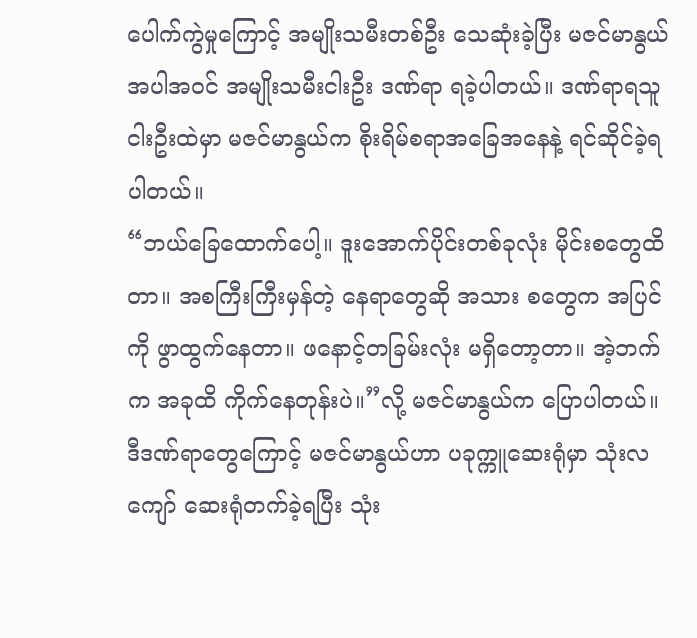ပေါက်ကွဲမှုကြောင့် အမျိုးသမီးတစ်ဦး သေဆုံးခဲ့ပြီး မဇင်မာနွယ် အပါအဝင် အမျိုးသမီးငါးဦး ဒဏ်ရာ ရခဲ့ပါတယ်။ ဒဏ်ရာရသူငါးဦးထဲမှာ မဇင်မာနွယ်က စိုးရိမ်စရာအခြေအနေနဲ့ ရင်ဆိုင်ခဲ့ရပါတယ်။
“ဘယ်ခြေထောက်ပေါ့။ ဒူးအောက်ပိုင်းတစ်ခုလုံး မိုင်းစတွေထိတာ။ အစကြီးကြီးမှန်တဲ့ နေရာတွေဆို အသား စတွေက အပြင်ကို ဖွာထွက်နေတာ။ ဖနောင့်တခြမ်းလုံး မရှိတော့တာ။ အဲ့ဘက်က အခုထိ ကိုက်နေတုန်းပဲ။”လို့ မဇင်မာနွယ်က ပြောပါတယ်။
ဒီဒဏ်ရာတွေကြောင့် မဇင်မာနွယ်ဟာ ပခုက္ကူဆေးရုံမှာ သုံးလကျော် ဆေးရုံတက်ခဲ့ရပြီး သုံး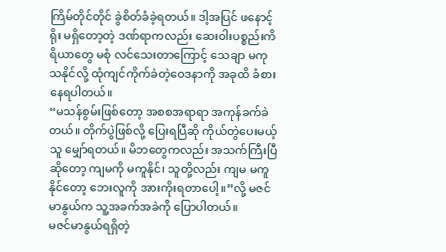ကြိမ်တိုင်တိုင် ခွဲစိတ်ခံခဲ့ရတယ်။ ဒါ့အပြင် ဖနောင့်ရိုး မရှိတော့တဲ့ ဒဏ်ရာကလည်း ဆေးဝါးပစ္စည်းကိရိယာတွေ မစုံ လင်သေးတာကြောင့် သေချာ မကုသနိုင်လို့ ထုံကျင်ကိုက်ခဲတဲ့ဝေဒနာကို အခုထိ ခံစားနေရပါတယ်။
“မသန်စွမ်းဖြစ်တော့ အစစအရာရာ အကုန်ခက်ခဲတယ်။ တိုက်ပွဲဖြစ်လို့ ပြေးရပြီဆို ကိုယ်တွဲပေးမယ့်သူ မျှော်ရတယ်။ မိဘတွေကလည်း အသက်ကြီးပြီဆိုတော့ ကျမကို မကူနိုင်၊ သူတို့လည်း ကျမ မကူနိုင်တော့ ဘေးလူကို အားကိုးရတာပေါ့။”လို့ မဇင်မာနွယ်က သူ့အခက်အခဲကို ပြောပါတယ်။
မဇင်မာနွယ်ရရှိတဲ့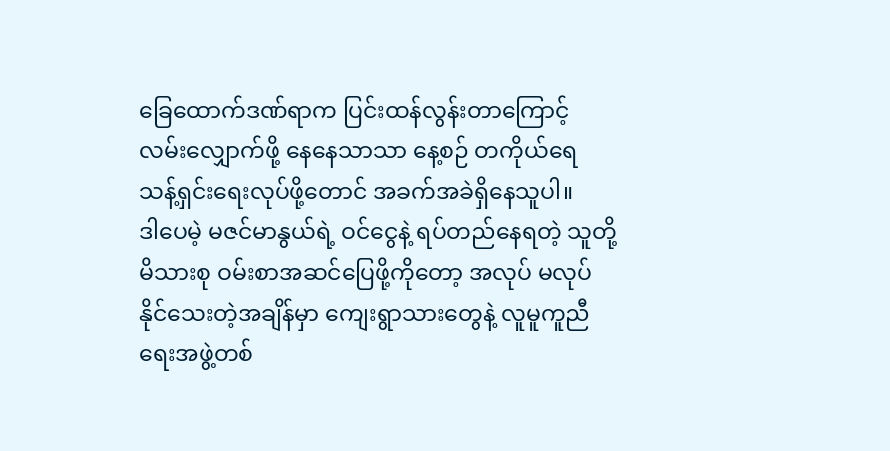ခြေထောက်ဒဏ်ရာက ပြင်းထန်လွန်းတာကြောင့် လမ်းလျှောက်ဖို့ နေနေသာသာ နေ့စဉ် တကိုယ်ရေ သန့်ရှင်းရေးလုပ်ဖို့တောင် အခက်အခဲရှိနေသူပါ။
ဒါပေမဲ့ မဇင်မာနွယ်ရဲ့ ဝင်ငွေနဲ့ ရပ်တည်နေရတဲ့ သူတို့မိသားစု ဝမ်းစာအဆင်ပြေဖို့ကိုတော့ အလုပ် မလုပ် နိုင်သေးတဲ့အချိန်မှာ ကျေးရွာသားတွေနဲ့ လူမူကူညီရေးအဖွဲ့တစ်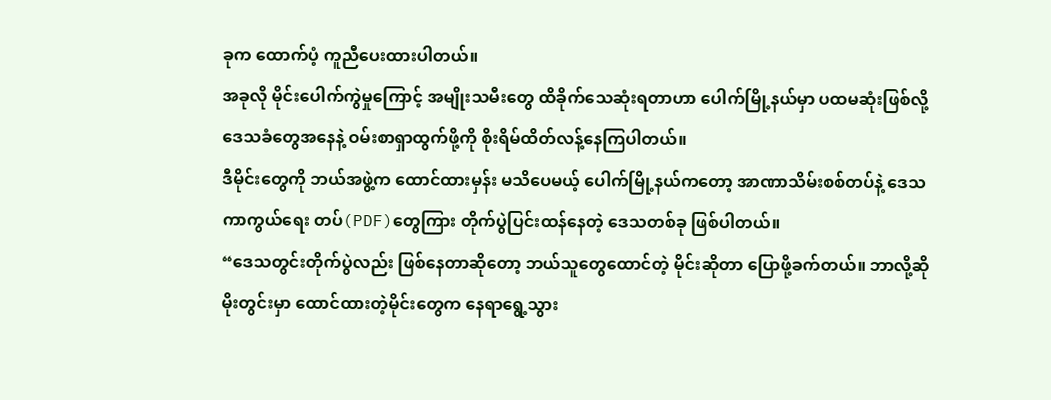ခုက ထောက်ပံ့ ကူညီပေးထားပါတယ်။
အခုလို မိုင်းပေါက်ကွဲမှုကြောင့် အမျိုးသမီးတွေ ထိခိုက်သေဆုံးရတာဟာ ပေါက်မြို့နယ်မှာ ပထမဆုံးဖြစ်လို့ ဒေသခံတွေအနေနဲ့ ဝမ်းစာရှာထွက်ဖို့ကို စိုးရိမ်ထိတ်လန့်နေကြပါတယ်။
ဒီမိုင်းတွေကို ဘယ်အဖွဲ့က ထောင်ထားမှန်း မသိပေမယ့် ပေါက်မြို့နယ်ကတော့ အာဏာသိမ်းစစ်တပ်နဲ့ ဒေသကာကွယ်ရေး တပ်(PDF)တွေကြား တိုက်ပွဲပြင်းထန်နေတဲ့ ဒေသတစ်ခု ဖြစ်ပါတယ်။
“ဒေသတွင်းတိုက်ပွဲလည်း ဖြစ်နေတာဆိုတော့ ဘယ်သူတွေထောင်တဲ့ မိုင်းဆိုတာ ပြောဖို့ခက်တယ်။ ဘာလို့ဆို မိုးတွင်းမှာ ထောင်ထားတဲ့မိုင်းတွေက နေရာရွေ့သွား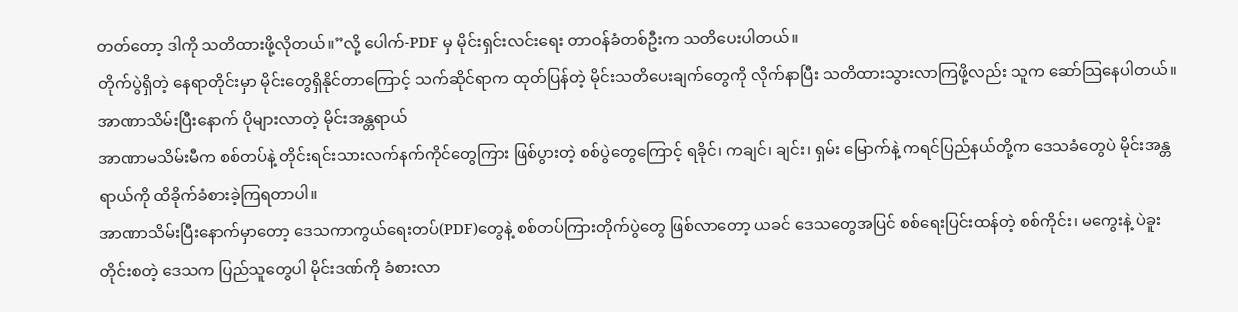တတ်တော့ ဒါကို သတိထားဖို့လိုတယ်။”လို့ ပေါက်-PDF မှ မိုင်းရှင်းလင်းရေး တာဝန်ခံတစ်ဦးက သတိပေးပါတယ်။
တိုက်ပွဲရှိတဲ့ နေရာတိုင်းမှာ မိုင်းတွေရှိနိုင်တာကြောင့် သက်ဆိုင်ရာက ထုတ်ပြန်တဲ့ မိုင်းသတိပေးချက်တွေကို လိုက်နာပြီး သတိထားသွားလာကြဖို့လည်း သူက ဆော်သြနေပါတယ်။
အာဏာသိမ်းပြီးနောက် ပိုများလာတဲ့ မိုင်းအန္တရာယ်
အာဏာမသိမ်းမီက စစ်တပ်နဲ့ တိုင်းရင်းသားလက်နက်ကိုင်တွေကြား ဖြစ်ပွားတဲ့ စစ်ပွဲတွေကြောင့် ရခိုင်၊ ကချင်၊ ချင်း၊ ရှမ်း မြောက်နဲ့ ကရင်ပြည်နယ်တို့က ဒေသခံတွေပဲ မိုင်းအန္တရာယ်ကို ထိခိုက်ခံစားခဲ့ကြရတာပါ။
အာဏာသိမ်းပြီးနောက်မှာတော့ ဒေသကာကွယ်ရေးတပ်(PDF)တွေနဲ့ စစ်တပ်ကြားတိုက်ပွဲတွေ ဖြစ်လာတော့ ယခင် ဒေသတွေအပြင် စစ်ရေးပြင်းထန်တဲ့ စစ်ကိုင်း၊ မကွေးနဲ့ ပဲခူးတိုင်းစတဲ့ ဒေသက ပြည်သူတွေပါ မိုင်းဒဏ်ကို ခံစားလာ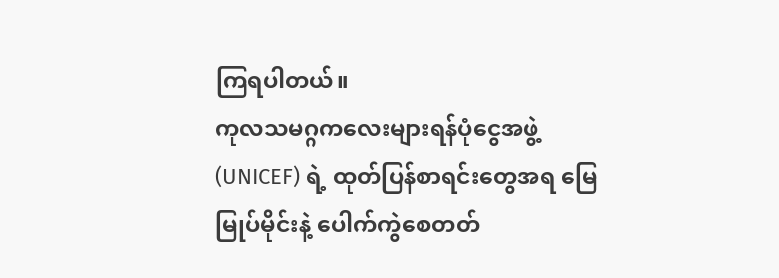ကြရပါတယ်။
ကုလသမဂ္ဂကလေးများရန်ပုံငွေအဖွဲ့ (UNICEF) ရဲ့ ထုတ်ပြန်စာရင်းတွေအရ မြေမြုပ်မိုင်းနဲ့ ပေါက်ကွဲစေတတ်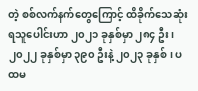တဲ့ စစ်လက်နက်တွေကြောင့် ထိခိုက်သေဆုံးရသူပေါင်းဟာ ၂၀၂၁ ခုနှစ်မှာ ၂၈၄ ဦး၊ ၂၀၂၂ ခုနှစ်မှာ ၃၉၀ ဦးနဲ့ ၂၀၂၃ ခုနှစ်၊ ပထမ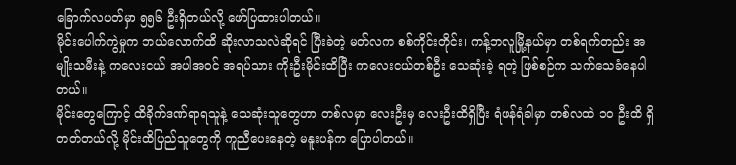ခြောက်လပတ်မှာ ၅၅၆ ဦးရှိတယ်လို့ ဖော်ပြထားပါတယ်။
မိုင်းပေါက်ကွဲမှုက ဘယ်လောက်ထိ ဆိုးလာသလဲဆိုရင် ပြီးခဲတဲ့ မတ်လက စစ်ကိုင်းတိုင်း၊ ကန့်ဘလူမြို့နယ်မှာ တစ်ရက်တည်း အမျိုးသမီးနဲ့ ကလေးငယ် အပါအဝင် အရပ်သား ကိုးဦးမိုင်းထိပြီး ကလေးငယ်တစ်ဦး သေဆုံးခဲ့ ရတဲ့ ဖြစ်စဉ်က သက်သေခံနေပါတယ်။
မိုင်းတွေကြောင့် ထိခိုက်ဒဏ်ရာရသူနဲ့ သေဆုံးသူတွေဟာ တစ်လမှာ လေးဦးမှ လေးဦးထိရှိပြီး ရံဖန်ရံခါမှာ တစ်လထဲ ၁၀ ဦးထိ ရှိတတ်တယ်လို့ မိုင်းထိပြည်သူတွေကို ကူညီပေးနေတဲ့ မနူးပန်က ပြောပါတယ်။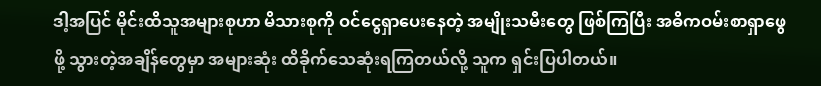ဒါ့အပြင် မိုင်းထိသူအများစုဟာ မိသားစုကို ဝင်ငွေရှာပေးနေတဲ့ အမျိုးသမီးတွေ ဖြစ်ကြပြီး အဓိကဝမ်းစာရှာဖွေဖို့ သွားတဲ့အချိန်တွေမှာ အများဆုံး ထိခိုက်သေဆုံးရကြတယ်လို့ သူက ရှင်းပြပါတယ်။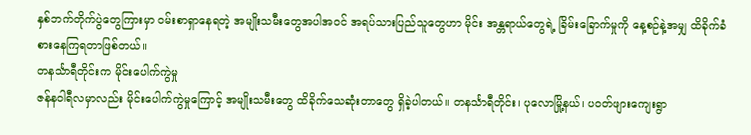နှစ်ဘက်တိုက်ပွဲတွေကြားမှာ ဝမ်းစာရှာနေရတဲ့ အမျိုးသမီးတွေအပါအဝင် အရပ်သားပြည်သူတွေဟာ မိုင်း အန္တရာယ်တွေရဲ့ ခြိမ်းခြောက်မှုကို နေ့စဉ်နဲ့အမျှ ထိခိုက်ခံစားနေကြရတာဖြစ်တယ်။
တနင်္သာရီတိုင်းက မိုင်းပေါက်ကွဲမှု
ဇန်နဝါရီလမှာလည်း မိုင်းပေါက်ကွဲမှုကြောင့် အမျိုးသမီးတွေ ထိခိုက်သေဆုံးတာတွေ ရှိခဲ့ပါတယ်။ တနင်္သာရီတိုင်း၊ ပုလောမြို့နယ်၊ ပဝတ်ဖျားကျေးရွာ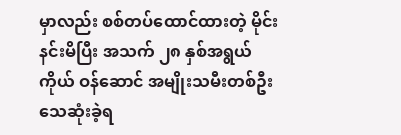မှာလည်း စစ်တပ်ထောင်ထားတဲ့ မိုင်းနင်းမိပြီး အသက် ၂၈ နှစ်အရွယ် ကိုယ် ဝန်ဆောင် အမျိုးသမီးတစ်ဦး သေဆုံးခဲ့ရ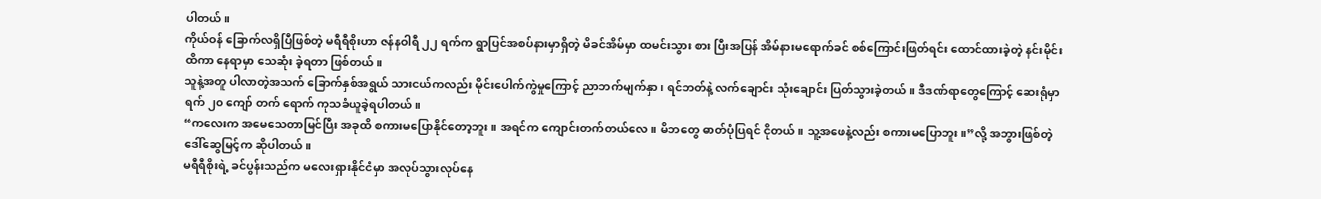ပါတယ်။
ကိုယ်ဝန် ခြောက်လရှိပြီဖြစ်တဲ့ မရီရီစိုးဟာ ဇန်နဝါရီ ၂၂ ရက်က ရွာပြင်အစပ်နားမှာရှိတဲ့ မိခင်အိမ်မှာ ထမင်းသွား စား ပြီးအပြန် အိမ်နားမရောက်ခင် စစ်ကြောင်းဖြတ်ရင်း ထောင်ထားခဲ့တဲ့ နင်းမိုင်းထိကာ နေရာမှာ သေဆုံး ခဲ့ရတာ ဖြစ်တယ်။
သူနဲ့အတူ ပါလာတဲ့အသက် ခြောက်နှစ်အရွယ် သားငယ်ကလည်း မိုင်းပေါက်ကွဲမှုကြောင့် ညာဘက်မျက်နှာ၊ ရင်ဘတ်နဲ့ လက်ချောင်း သုံးချောင်း ပြတ်သွားခဲ့တယ်။ ဒီဒဏ်ရာတွေကြောင့် ဆေးရုံမှာ ရက် ၂၀ ကျော် တက် ရောက် ကုသခံယူခဲ့ရပါတယ်။
“ကလေးက အမေသေတာမြင်ပြီး အခုထိ စကားမပြောနိုင်တော့ဘူး။ အရင်က ကျောင်းတက်တယ်လေ။ မိဘတွေ ဓာတ်ပုံပြရင် ငိုတယ်။ သူ့အဖေနဲ့လည်း စကားမပြောဘူး။”လို့ အဘွားဖြစ်တဲ့ ဒေါ်ဆွေမြင့်က ဆိုပါတယ်။
မရီရီစိုးရဲ့ ခင်ပွန်းသည်က မလေးရှားနိုင်ငံမှာ အလုပ်သွားလုပ်နေ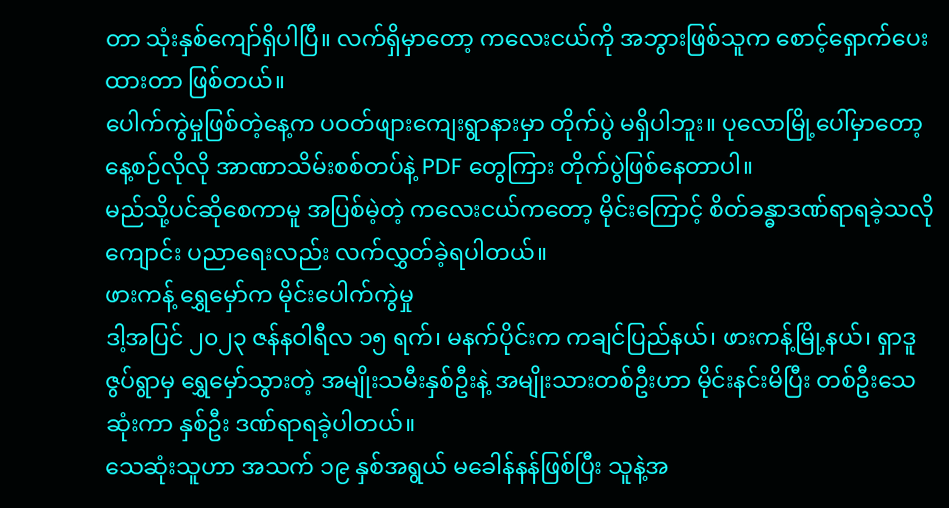တာ သုံးနှစ်ကျော်ရှိပါပြီ။ လက်ရှိမှာတော့ ကလေးငယ်ကို အဘွားဖြစ်သူက စောင့်ရှောက်ပေးထားတာ ဖြစ်တယ်။
ပေါက်ကွဲမှုဖြစ်တဲ့နေ့က ပဝတ်ဖျားကျေးရွာနားမှာ တိုက်ပွဲ မရှိပါဘူး။ ပုလောမြို့ပေါ်မှာတော့ နေ့စဉ်လိုလို အာဏာသိမ်းစစ်တပ်နဲ့ PDF တွေကြား တိုက်ပွဲဖြစ်နေတာပါ။
မည်သို့ပင်ဆိုစေကာမူ အပြစ်မဲ့တဲ့ ကလေးငယ်ကတော့ မိုင်းကြောင့် စိတ်ခန္ဓာဒဏ်ရာရခဲ့သလို ကျောင်း ပညာရေးလည်း လက်လွှတ်ခဲ့ရပါတယ်။
ဖားကန့် ရွှေမှော်က မိုင်းပေါက်ကွဲမှု
ဒါ့အပြင် ၂၀၂၃ ဇန်နဝါရီလ ၁၅ ရက်၊ မနက်ပိုင်းက ကချင်ပြည်နယ်၊ ဖားကန့်မြို့နယ်၊ ရှာဒူဇွပ်ရွာမှ ရွှေမှော်သွားတဲ့ အမျိုးသမီးနှစ်ဦးနဲ့ အမျိုးသားတစ်ဦးဟာ မိုင်းနင်းမိပြီး တစ်ဦးသေဆုံးကာ နှစ်ဦး ဒဏ်ရာရခဲ့ပါတယ်။
သေဆုံးသူဟာ အသက် ၁၉ နှစ်အရွယ် မခေါန်နန်ဖြစ်ပြီး သူနဲ့အ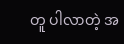တူ ပါလာတဲ့ အ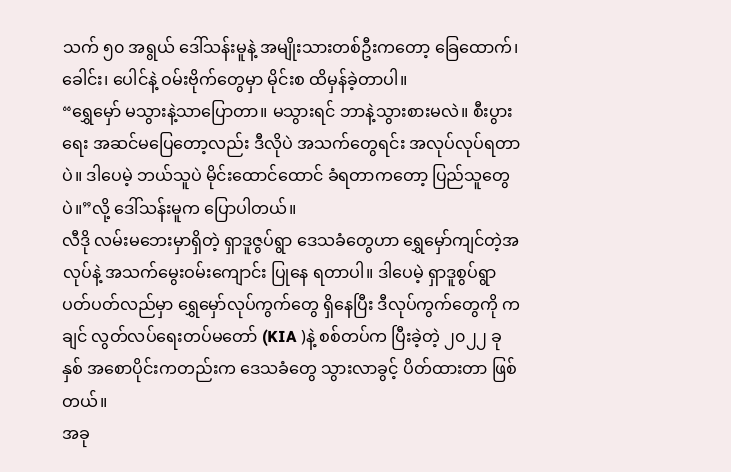သက် ၅၀ အရွယ် ဒေါ်သန်းမူနဲ့ အမျိုးသားတစ်ဦးကတော့ ခြေထောက်၊ ခေါင်း၊ ပေါင်နဲ့ ဝမ်းဗိုက်တွေမှာ မိုင်းစ ထိမှန်ခဲ့တာပါ။
“ရွှေမှော် မသွားနဲ့သာပြောတာ။ မသွားရင် ဘာနဲ့သွားစားမလဲ။ စီးပွားရေး အဆင်မပြေတော့လည်း ဒီလိုပဲ အသက်တွေရင်း အလုပ်လုပ်ရတာပဲ။ ဒါပေမဲ့ ဘယ်သူပဲ မိုင်းထောင်ထောင် ခံရတာကတော့ ပြည်သူတွေပဲ။”လို့ ဒေါ်သန်းမူက ပြောပါတယ်။
လီဒို လမ်းမဘေးမှာရှိတဲ့ ရှာဒူဇွပ်ရွာ ဒေသခံတွေဟာ ရွှေမှော်ကျင်တဲ့အလုပ်နဲ့ အသက်မွေးဝမ်းကျောင်း ပြုနေ ရတာပါ။ ဒါပေမဲ့ ရှာဒူစွပ်ရွာပတ်ပတ်လည်မှာ ရွှေမှော်လုပ်ကွက်တွေ ရှိနေပြီး ဒီလုပ်ကွက်တွေကို ကချင် လွတ်လပ်ရေးတပ်မတော် (KIA )နဲ့ စစ်တပ်က ပြီးခဲ့တဲ့ ၂၀၂၂ ခုနှစ် အစောပိုင်းကတည်းက ဒေသခံတွေ သွားလာခွင့် ပိတ်ထားတာ ဖြစ်တယ်။
အခု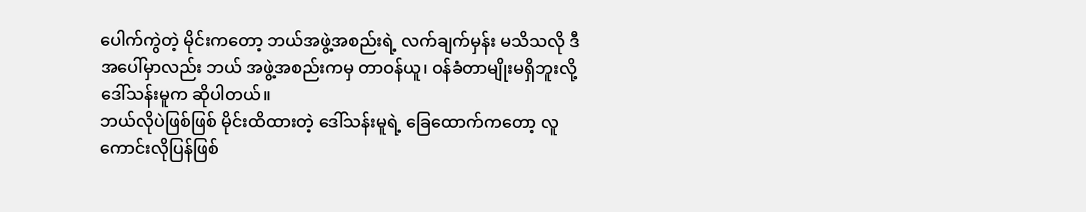ပေါက်ကွဲတဲ့ မိုင်းကတော့ ဘယ်အဖွဲ့အစည်းရဲ့ လက်ချက်မှန်း မသိသလို ဒီအပေါ်မှာလည်း ဘယ် အဖွဲ့အစည်းကမှ တာဝန်ယူ၊ ဝန်ခံတာမျိုးမရှိဘူးလို့ ဒေါ်သန်းမူက ဆိုပါတယ်။
ဘယ်လိုပဲဖြစ်ဖြစ် မိုင်းထိထားတဲ့ ဒေါ်သန်းမူရဲ့ ခြေထောက်ကတော့ လူကောင်းလိုပြန်ဖြစ်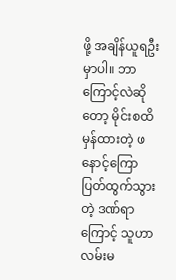ဖို့ အချိန်ယူရဦးမှာပါ။ ဘာကြောင့်လဲဆိုတော့ မိုင်းစထိ မှန်ထားတဲ့ ဖနောင့်ကြော ပြတ်ထွက်သွားတဲ့ ဒဏ်ရာကြောင့် သူဟာ လမ်းမ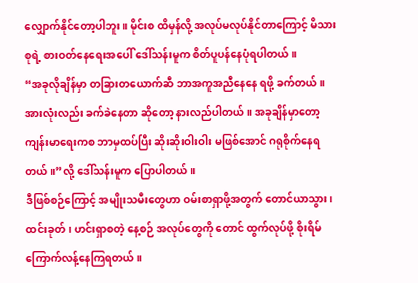လျှောက်နိုင်တော့ပါဘူး။ မိုင်းစ ထိမှန်လို့ အလုပ်မလုပ်နိုင်တာကြောင့် မိသားစုရဲ့ စားဝတ်နေရေးအပေါ် ဒေါ်သန်းမူက စိတ်ပူပန်နေပုံရပါတယ်။
“အခုလိုချိန်မှာ တခြားတယောက်ဆီ ဘာအကူအညီနေနေ ရဖို့ ခက်တယ်။ အားလုံးလည်း ခက်ခဲနေတာ ဆိုတော့ နားလည်ပါတယ်။ အခုချိန်မှာတော့ ကျန်းမာရေးကစ ဘာမှထပ်ပြီး ဆိုးဆိုးဝါးဝါး မဖြစ်အောင် ဂရုစိုက်နေရ တယ်။”လို့ ဒေါ်သန်းမူက ပြောပါတယ်။
ဒီဖြစ်စဉ်ကြောင့် အမျိုးသမီးတွေဟာ ဝမ်းစာရှာဖို့အတွက် တောင်ယာသွား၊ ထင်းခုတ်၊ ဟင်းရှာစတဲ့ နေ့စဉ် အလုပ်တွေကို တောင် ထွက်လုပ်ဖို့ စိုးရိမ်ကြောက်လန့်နေကြရတယ်။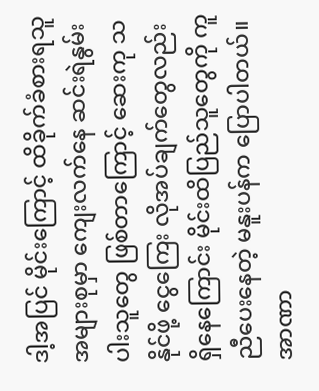ဒါ့အပြင် မိုင်းကြောင့် ထိခိုက်ခံစားရသူအများစုမှာ ကျေးလက်နေ ဆင်းရဲနွမ်းပါးသူတွေ ဖြစ်တာကြောင့် ဆေးကု သနိုင်ဖို့ ငွေကြေး လိုအပ်ချက်တွေလည်း ရှိနေကြောင်း မိုင်းထိပြည်သူတွေကို ကူညီပေးနေတဲ့ မနူးပန်က ပြောပါတယ်။
အာဏာ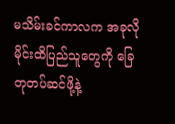မသိမ်းခင်ကာလက အခုလို မိုင်းထိပြည်သူတွေကို ခြေတုတပ်ဆင်ဖို့နဲ့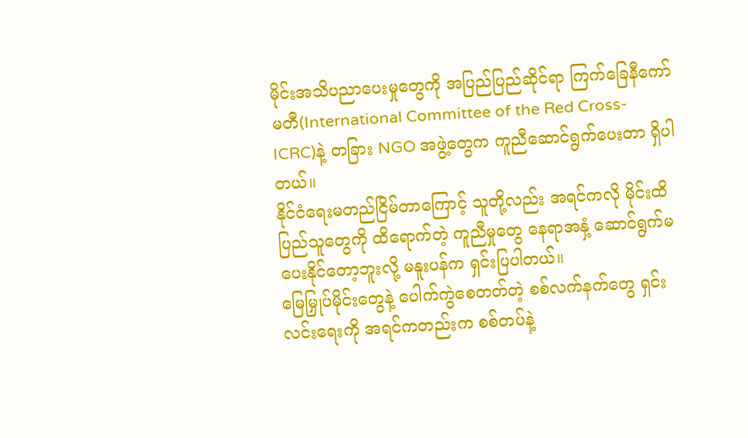မိုင်းအသိပညာပေးမှုတွေကို အပြည်ပြည်ဆိုင်ရာ ကြက်ခြေနီကော်မတီ(International Committee of the Red Cross- ICRC)နဲ့ တခြား NGO အဖွဲ့တွေက ကူညီဆောင်ရွက်ပေးတာ ရှိပါတယ်။
နိုင်ငံရေးမတည်ငြိမ်တာကြောင့် သူတို့လည်း အရင်ကလို မိုင်းထိပြည်သူတွေကို ထိရောက်တဲ့ ကူညီမှုတွေ နေရာအနှံ့ ဆောင်ရွက်မပေးနိုင်တော့ဘူးလို့ မနူးပန်က ရှင်းပြပါတယ်။
မြေမြှုပ်မိုင်းတွေနဲ့ ပေါက်ကွဲစေတတ်တဲ့ စစ်လက်နက်တွေ ရှင်းလင်းရေးကို အရင်ကတည်းက စစ်တပ်နဲ့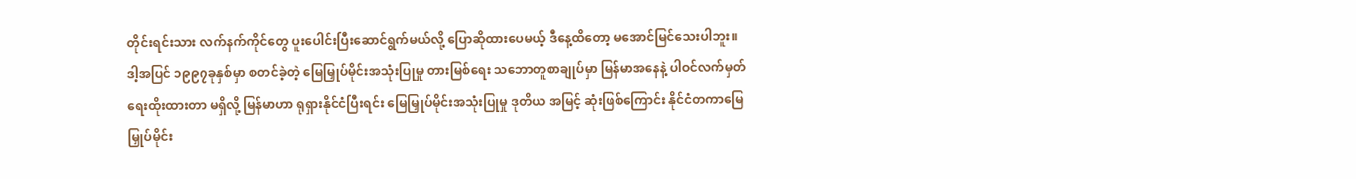တိုင်းရင်းသား လက်နက်ကိုင်တွေ ပူးပေါင်းပြီးဆောင်ရွက်မယ်လို့ ပြောဆိုထားပေမယ့် ဒီနေ့ထိတော့ မအောင်မြင်သေးပါဘူး။
ဒါ့အပြင် ၁၉၉၇ခုနှစ်မှာ စတင်ခဲ့တဲ့ မြေမြှုပ်မိုင်းအသုံးပြုမှု တားမြစ်ရေး သဘောတူစာချုပ်မှာ မြန်မာအနေနဲ့ ပါဝင်လက်မှတ် ရေးထိုးထားတာ မရှိလို့ မြန်မာဟာ ရုရှားနိုင်ငံပြီးရင်း မြေမြှုပ်မိုင်းအသုံးပြုမှု ဒုတိယ အမြင့် ဆုံးဖြစ်ကြောင်း နိုင်ငံတကာမြေမြှုပ်မိုင်း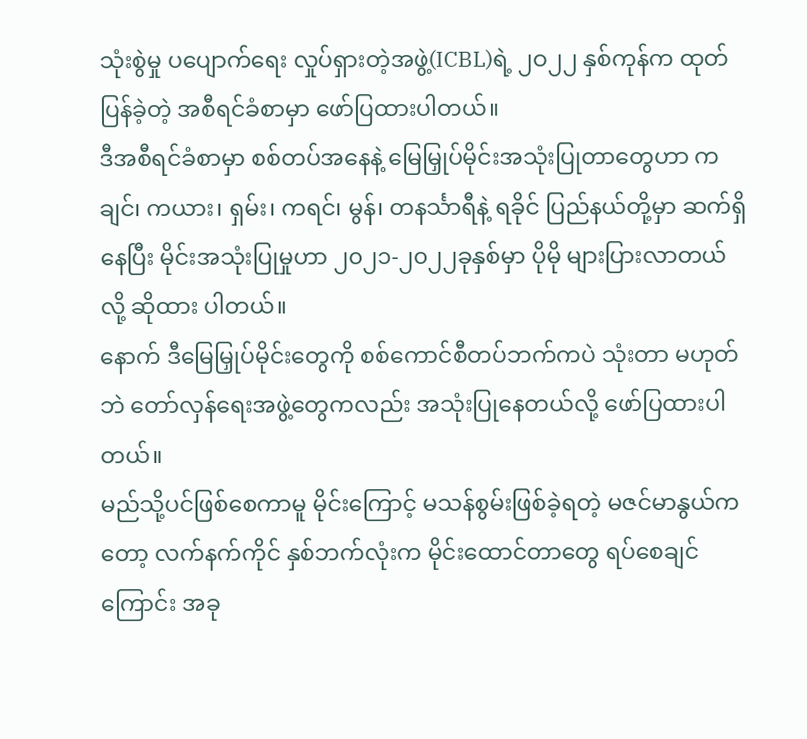သုံးစွဲမှု ပပျောက်ရေး လှုပ်ရှားတဲ့အဖွဲ့(ICBL)ရဲ့ ၂ဝ၂၂ နှစ်ကုန်က ထုတ်ပြန်ခဲ့တဲ့ အစီရင်ခံစာမှာ ဖော်ပြထားပါတယ်။
ဒီအစီရင်ခံစာမှာ စစ်တပ်အနေနဲ့ မြေမြှုပ်မိုင်းအသုံးပြုတာတွေဟာ ကချင်၊ ကယား၊ ရှမ်း၊ ကရင်၊ မွန်၊ တနင်္သာရီနဲ့ ရခိုင် ပြည်နယ်တို့မှာ ဆက်ရှိနေပြီး မိုင်းအသုံးပြုမှုဟာ ၂၀၂၁-၂၀၂၂ခုနှစ်မှာ ပိုမို များပြားလာတယ်လို့ ဆိုထား ပါတယ်။
နောက် ဒီမြေမြှုပ်မိုင်းတွေကို စစ်ကောင်စီတပ်ဘက်ကပဲ သုံးတာ မဟုတ်ဘဲ တော်လှန်ရေးအဖွဲ့တွေကလည်း အသုံးပြုနေတယ်လို့ ဖော်ပြထားပါတယ်။
မည်သို့ပင်ဖြစ်စေကာမူ မိုင်းကြောင့် မသန်စွမ်းဖြစ်ခဲ့ရတဲ့ မဇင်မာနွယ်ကတော့ လက်နက်ကိုင် နှစ်ဘက်လုံးက မိုင်းထောင်တာတွေ ရပ်စေချင်ကြောင်း အခု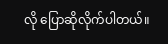လို ပြောဆိုလိုက်ပါတယ်။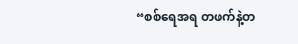“စစ်ရေအရ တဖက်နဲ့တ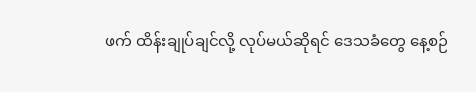ဖက် ထိန်းချုပ်ချင်လို့ လုပ်မယ်ဆိုရင် ဒေသခံတွေ နေ့စဉ်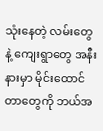သုံးနေတဲ့ လမ်းတွေနဲ့ ကျေးရွာတွေ အနီးနားမှာ မိုင်းထောင်တာတွေကို ဘယ်အ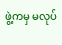ဖွဲ့ကမှ မလုပ်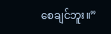စေချင်ဘူး။”